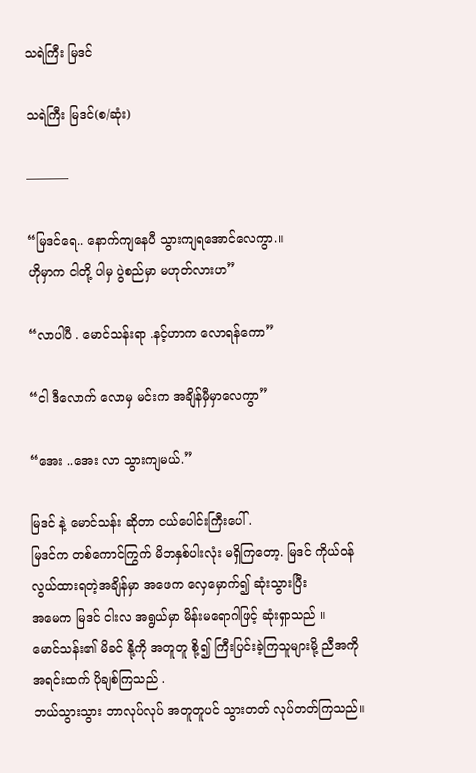သရဲကြီး မြဒင်

သရဲကြီး မြဒင်(စ/ဆုံး)

———–

“မြဒင်ရေ.. နောက်ကျနေပီ သွားကျရအောင်လေကွာ.။
ဟိုမှာက ငါတို့ ပါမှ ပွဲစည်မှာ မဟုတ်လားဟ”

“လာပါပီ . မောင်သန်းရာ .နင့်ဟာက လောရန်ကော”

“ငါ ဒီလောက် လောမှ မင်းက အချိန်မှီမှာလေကွာ”

“အေး ..အေး လာ သွားကျမယ်.”

မြဒင် နဲ့ မောင်သန်း ဆိုတာ ငယ်ပေါင်းကြီးပေါ် .
မြဒင်က တစ်ကောင်ကြွက် မိဘနှစ်ပါးလုံး မရှိကြတော့. မြဒင် ကိုယ်ဝန်လွယ်ထားရတဲ့အချိန်မှာ အဖေက လှေမှောက်၍ ဆုံးသွားပြီး
အမေက မြဒင် ငါးလ အရွယ်မှာ မိန်းမရောဂါဖြင့် ဆုံးရှာသည် ။
မောင်သန်း၏ မိခင် နို့ကို အတူတူ စို့၍ ကြီးပြင်းခဲ့ကြသူများမို့ ညီအကို အရင်းထက် ပိုချစ်ကြသည် .
ဘယ်သွားသွား ဘာလုပ်လုပ် အတူတူပင် သွားတတ် လုပ်တတ်ကြသည်။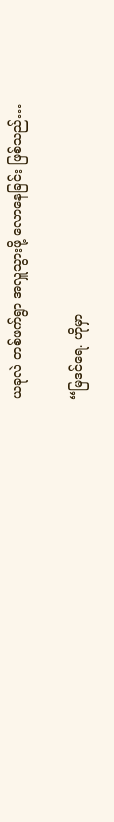ယခုလဲ တစ်ဖက်ရွာ အလှူသွားဖို့ လောနေခြင်း ဖြစ်သည်…

“မြဒင်ရေ. ဟိုမှာ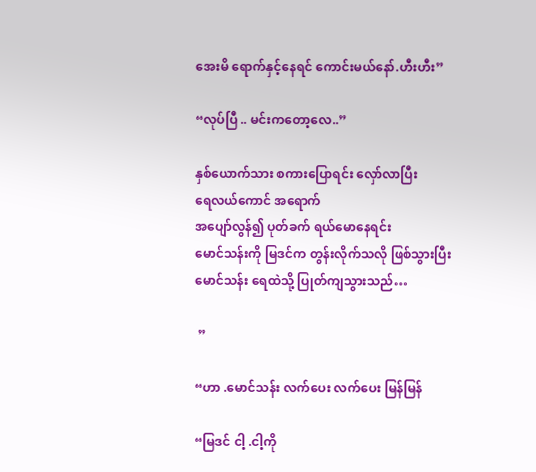အေးမိ ရောက်နှင့်နေရင် ကောင်းမယ်နော်.ဟီးဟီး”

“လုပ်ပြီ .. မင်းကတော့လေ..”

နှစ်ယောက်သား စကားပြောရင်း လှော်လာပြီး
ရေလယ်ကောင် အရောက်
အပျော်လွန်၍ ပုတ်ခက် ရယ်မောနေရင်း
မောင်သန်းကို မြဒင်က တွန်းလိုက်သလို ဖြစ်သွားပြီး မောင်သန်း ရေထဲသို့ ပြုတ်ကျသွားသည်…

 ”

“ဟာ .မောင်သန်း လက်ပေး လက်ပေး မြန်မြန်

“မြဒင် ငါ့ .ငါ့ကို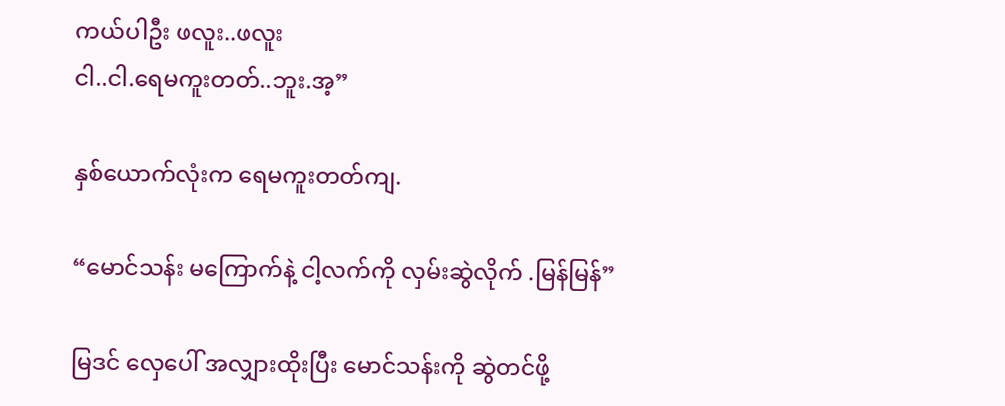ကယ်ပါဦး ဖလူး..ဖလူး
ငါ..ငါ.ရေမကူးတတ်..ဘူး.အ့”

နှစ်ယောက်လုံးက ရေမကူးတတ်ကျ.

“မောင်သန်း မကြောက်နဲ့ ငါ့လက်ကို လှမ်းဆွဲလိုက် .မြန်မြန်”

မြဒင် လှေပေါ် အလျှားထိုးပြီး မောင်သန်းကို ဆွဲတင်ဖို့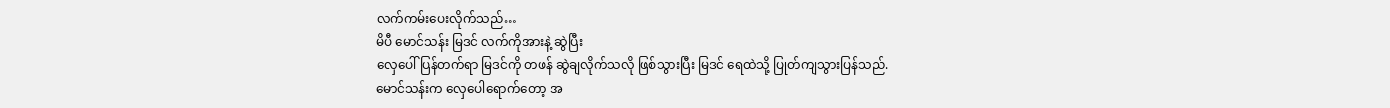လက်ကမ်းပေးလိုက်သည်…
မိပီ မောင်သန်း မြဒင် လက်ကိုအားနဲ့ ဆွဲပြီး
လှေပေါ် ပြန်တက်ရာ မြဒင်ကို တဖန် ဆွဲချလိုက်သလို ဖြစ်သွားပြီး မြဒင် ရေထဲသို့ ပြုတ်ကျသွားပြန်သည်.
မောင်သန်းက လှေပေါရောက်တော့ အ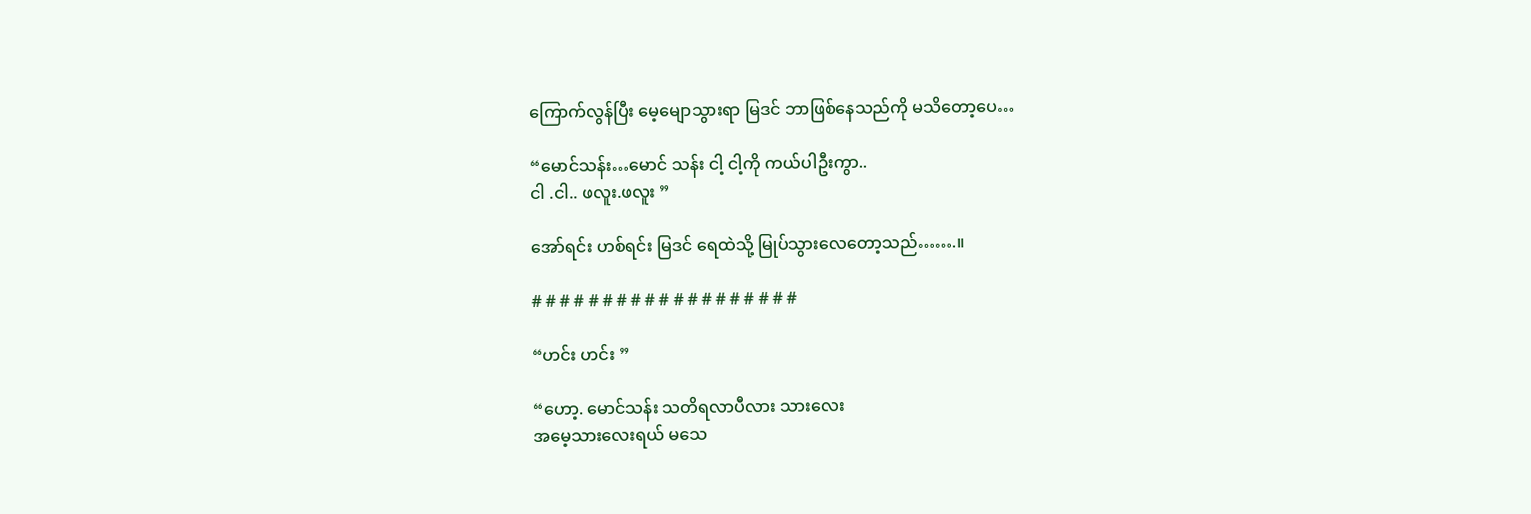ကြောက်လွန်ပြီး မေ့မျောသွားရာ မြဒင် ဘာဖြစ်နေသည်ကို မသိတော့ပေ…

“မောင်သန်း…မောင် သန်း ငါ့ ငါ့ကို ကယ်ပါဦးကွာ..
ငါ .ငါ.. ဖလူး.ဖလူး ”

အော်ရင်း ဟစ်ရင်း မြဒင် ရေထဲသို့ မြုပ်သွားလေတော့သည်…….။

# # # # # # # # # # # # # # # # # # #

“ဟင်း ဟင်း ”

“ဟော့. မောင်သန်း သတိရလာပီလား သားလေး
အမေ့သားလေးရယ် မသေ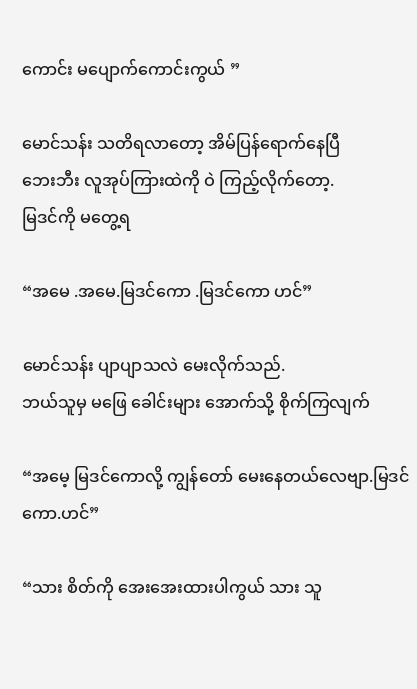ကောင်း မပျောက်ကောင်းကွယ် ”

မောင်သန်း သတိရလာတော့ အိမ်ပြန်ရောက်နေပြီ
ဘေးဘီး လူအုပ်ကြားထဲကို ဝဲ ကြည့်လိုက်တော့.
မြဒင်ကို မတွေ့ရ

“အမေ .အမေ.မြဒင်ကော .မြဒင်ကော ဟင်”

မောင်သန်း ပျာပျာသလဲ မေးလိုက်သည်.
ဘယ်သူမှ မဖြေ ခေါင်းများ အောက်သို့ စိုက်ကြလျက်

“အမေ့ မြဒင်ကောလို့ ကျွန်တော် မေးနေတယ်လေဗျာ.မြဒင်ကော.ဟင်”

“သား စိတ်ကို အေးအေးထားပါကွယ် သား သူ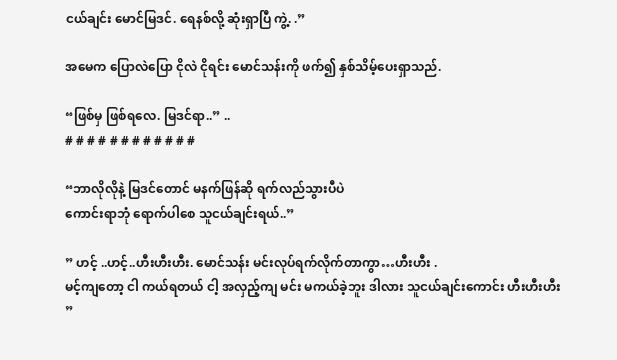ငယ်ချင်း မောင်မြဒင်. ရေနစ်လို့ ဆုံးရှာပြီ ကွဲ့. .”

အမေက ပြောလဲပြော ငိုလဲ ငိုရင်း မောင်သန်းကို ဖက်၍ နှစ်သိမ့်ပေးရှာသည်.

“ဖြစ်မှ ဖြစ်ရလေ. မြဒင်ရာ..” ..
# # # # # # # # # # # #

“ဘာလိုလိုနဲ့ မြဒင်တောင် မနက်ဖြန်ဆို ရက်လည်သွားပီပဲ
ကောင်းရာဘုံ ရောက်ပါစေ သူငယ်ချင်းရယ်..”

” ဟင့် ..ဟင့်..ဟီးဟီးဟီး. မောင်သန်း မင်းလုပ်ရက်လိုက်တာကွာ…ဟီးဟီး .
မင့်ကျတော့ ငါ ကယ်ရတယ် ငါ့ အလှည့်ကျ မင်း မကယ်ခဲ့ဘူး ဒါလား သူငယ်ချင်းကောင်း ဟီးဟီးဟီး ”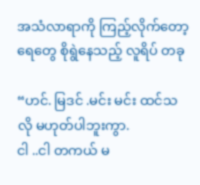အသံလာရာကို ကြည့်လိုက်တော့ ရေတွေ စိုရွဲနေသည့် လူရိပ် တခု

“ဟင်. မြဒင် .မင်း မင်း ထင်သလို မဟုတ်ပါဘူးကွာ.
ငါ ..ငါ တကယ် မ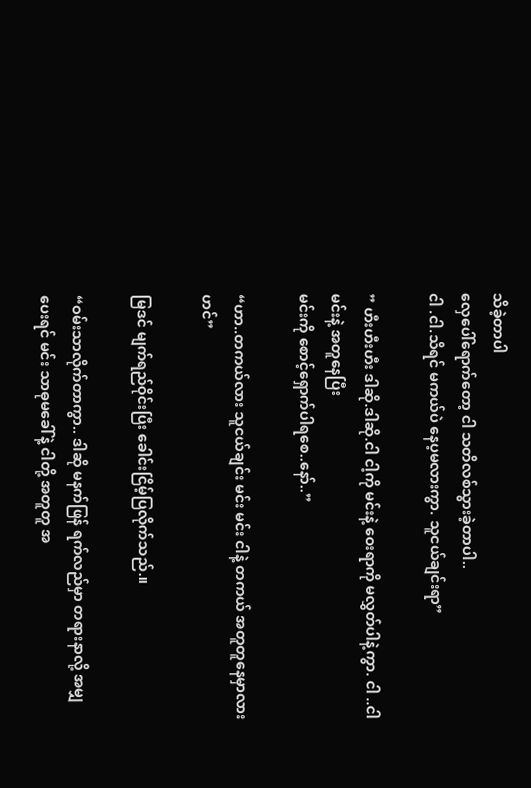သိခဲ့တာပါ
လှေပေါ်ရောက်တော့ ငါ သတိလစ်သွားခဲ့တာပါ..
ငါ .ငါ.သိရင် မကယ်ပဲ နေပ့မလားကွာ. သူငယ်ချင်းရာ”

” ဟီးဟီးဟီး ဒါဆို.ဒါဆို.ငါ ငါ့ကို မင်းနဲ့ ဝေးရာကို မလွှတ်ပါနဲ့ကွာ. ငါ ..ငါ မင်းနဲ့ အတူနေပြီး
မင်းကို စောင့်ရှောက်ပါရစေ..နော်..”

“ဟာ..တကယ်လား သူငယ်ချင်း မင်း မင်း ငါနဲ့ တကယ် အတူတူနေမှာလား ဟင်”

မြဒင် မျက်ရည်ဝိုင်းပြီး ခေါင်းငြိမ့်ပြလိုက်သည်.။

“ဝမ်းသာလိုက်တာကွာ.. ဒါဆို မနက်ဖြန် ရက်လည်မှာ တရားနာလို့ အမျှပေးရင် မင်း သာဓုမခေါ်နဲ့ ငါတို့ အတူတူ အ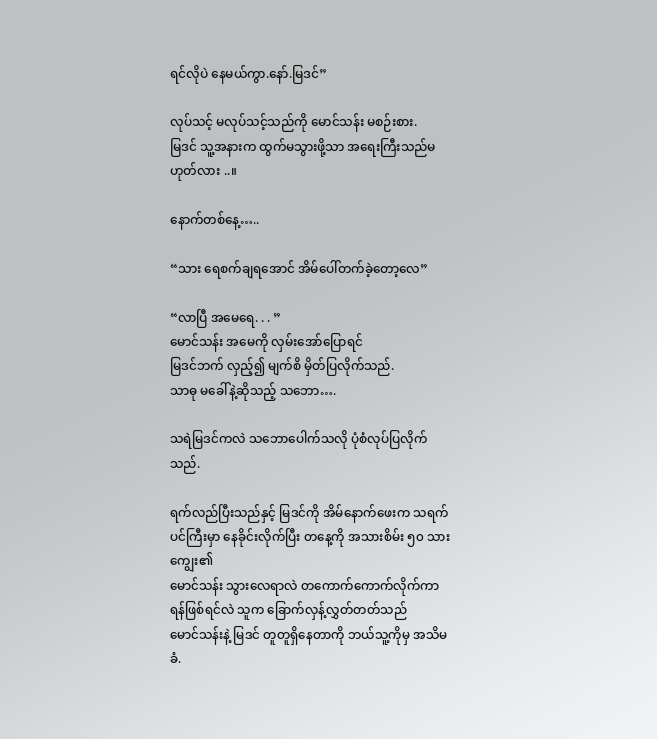ရင်လိုပဲ နေမယ်ကွာ.နော်.မြဒင်”

လုပ်သင့် မလုပ်သင့်သည်ကို မောင်သန်း မစဉ်းစား.
မြဒင် သူ့အနားက ထွက်မသွားဖို့သာ အရေးကြီးသည်မဟုတ်လား ..။

နောက်တစ်နေ့…..

“သား ရေစက်ချရအောင် အိမ်ပေါ်တက်ခဲ့တော့လေ”

“လာပြီ အမေရေ. . . ”
မောင်သန်း အမေကို လှမ်းအော်ပြောရင်
မြဒင်ဘက် လှည့်၍ မျက်စိ မှိတ်ပြလိုက်သည်.
သာဓု မခေါ်နဲ့ဆိုသည့် သဘော….

သရဲမြဒင်ကလဲ သဘောပေါက်သလို ပုံစံလုပ်ပြလိုက်သည်.

ရက်လည်ပြီးသည်နှင့် မြဒင်ကို အိမ်နောက်ဖေးက သရက်ပင်ကြီးမှာ နေခိုင်းလိုက်ပြီး တနေ့ကို အသားစိမ်း ၅၀ သားကျွေး၏
မောင်သန်း သွားလေရာလဲ တကောက်ကောက်လိုက်ကာ ရန်ဖြစ်ရင်လဲ သူက ခြောက်လှန့်လွှတ်တတ်သည်
မောင်သန်းနဲ့ မြဒင် တူတူရှိနေတာကို ဘယ်သူ့ကိုမှ အသိမခံ.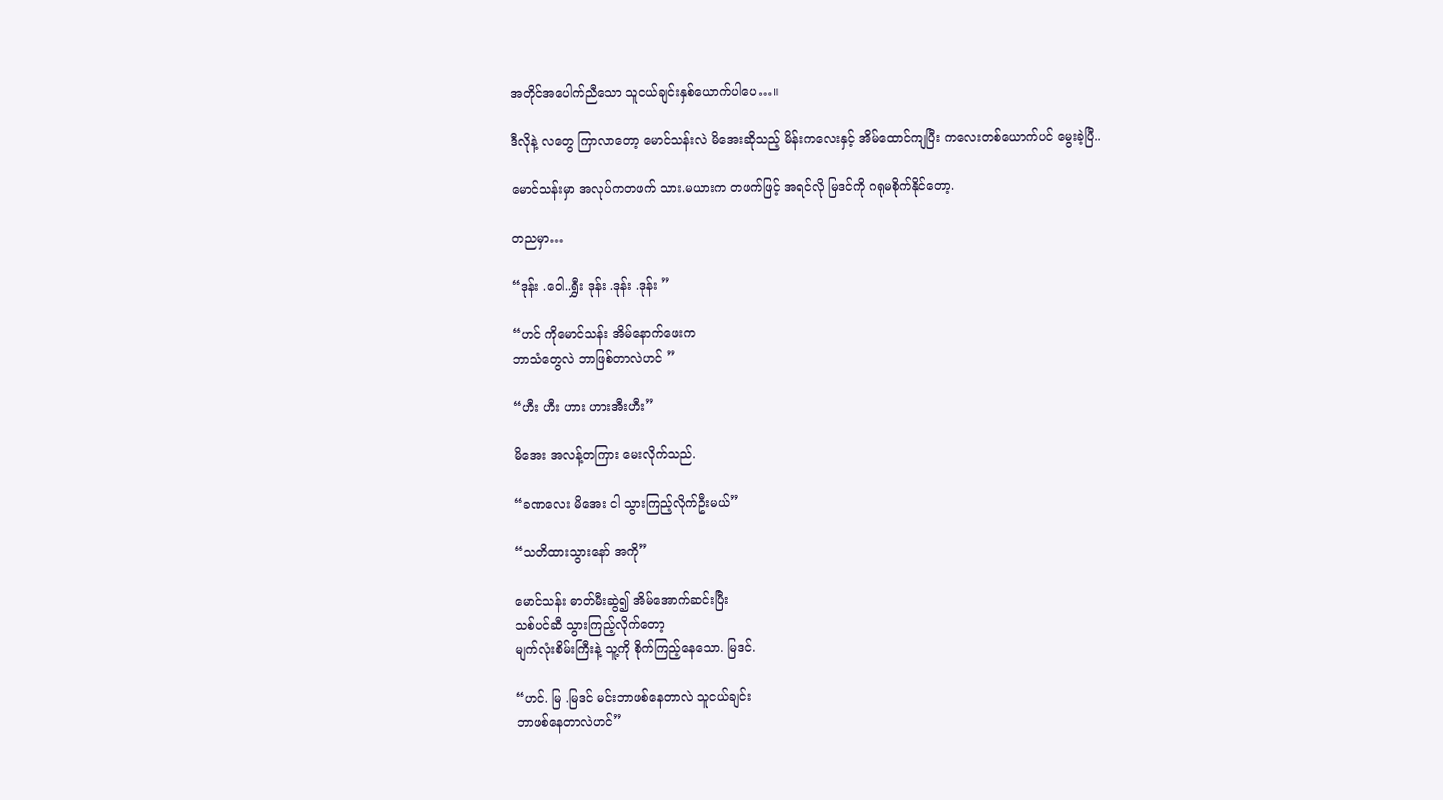အတိုင်အပေါက်ညီသော သူငယ်ချင်းနှစ်ယောက်ပါပေ…။

ဒီလိုနဲ့ လတွေ ကြာလာတော့ မောင်သန်းလဲ မိအေးဆိုသည့် မိန်းကလေးနှင့် အိမ်ထောင်ကျပြီး ကလေးတစ်ယောက်ပင် မွေးခဲ့ပြီ..

မောင်သန်းမှာ အလုပ်ကတဖက် သား.မယားက တဖက်ဖြင့် အရင်လို မြဒင်ကို ဂရုမစိုက်နိုင်တော့.

တညမှာ…

“ဒုန်း .ဝေါ..ရွှီး ဒုန်း .ဒုန်း .ဒုန်း ”

“ဟင် ကိုမောင်သန်း အိမ်နောက်ဖေးက
ဘာသံတွေလဲ ဘာဖြစ်တာလဲဟင် ”

“ဟီး ဟီး ဟား ဟားအီးဟီး”

မိအေး အလန့်တကြား မေးလိုက်သည်.

“ခဏလေး မိအေး ငါ သွားကြည့်လိုက်ဦးမယ်”

“သတိထားသွားနော် အကို”

မောင်သန်း ဓာတ်မီးဆွဲ၍ အိမ်အောက်ဆင်းပြီး
သစ်ပင်ဆီ သွားကြည့်လိုက်တော့
မျက်လုံးစိမ်းကြီးနဲ့ သူ့ကို စိုက်ကြည့်နေသော. မြဒင်.

“ဟင်. မြ .မြဒင် မင်းဘာဖစ်နေတာလဲ သူငယ်ချင်း
ဘာဖစ်နေတာလဲဟင်”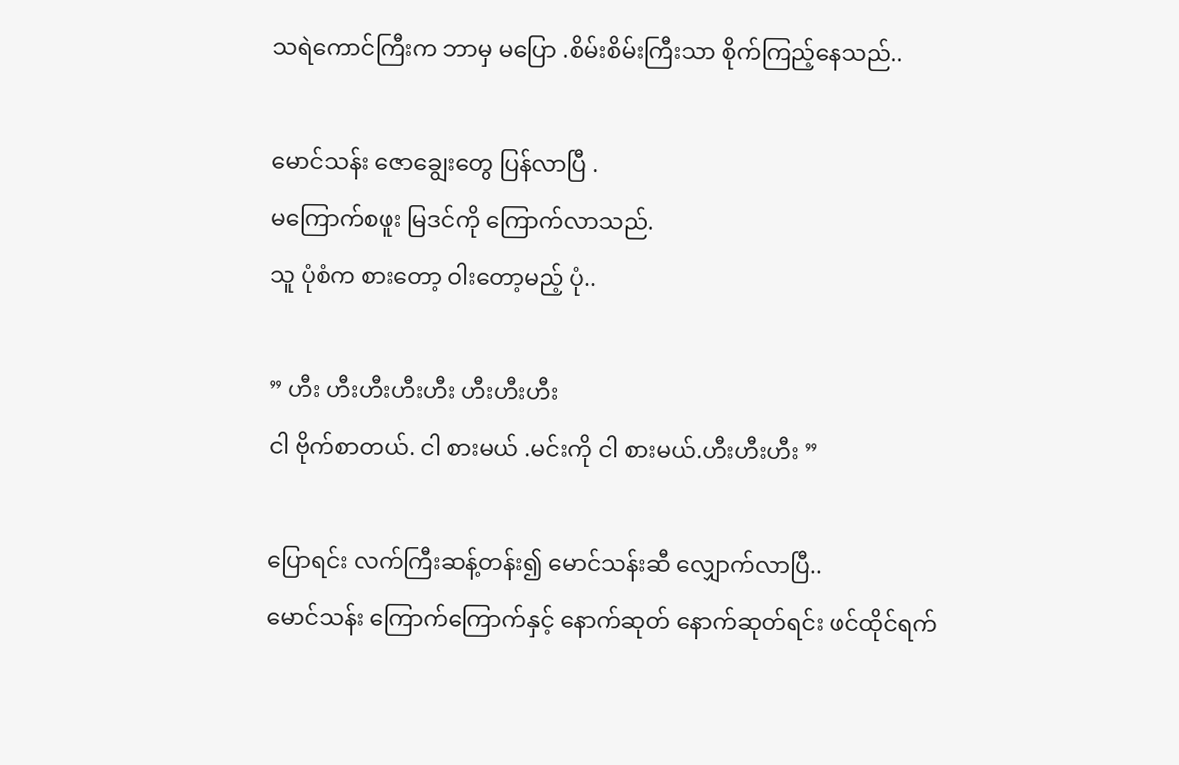သရဲကောင်ကြီးက ဘာမှ မပြော .စိမ်းစိမ်းကြီးသာ စိုက်ကြည့်နေသည်..

မောင်သန်း ဇောချွေးတွေ ပြန်လာပြီ .
မကြောက်စဖူး မြဒင်ကို ကြောက်လာသည်.
သူ ပုံစံက စားတော့ ဝါးတော့မည့် ပုံ..

” ဟီး ဟီးဟီးဟီးဟီး ဟီးဟီးဟီး
ငါ ဗိုက်စာတယ်. ငါ စားမယ် .မင်းကို ငါ စားမယ်.ဟီးဟီးဟီး ”

ပြောရင်း လက်ကြီးဆန့်တန်း၍ မောင်သန်းဆီ လျှောက်လာပြီ..
မောင်သန်း ကြောက်ကြောက်နှင့် နောက်ဆုတ် နောက်ဆုတ်ရင်း ဖင်ထိုင်ရက်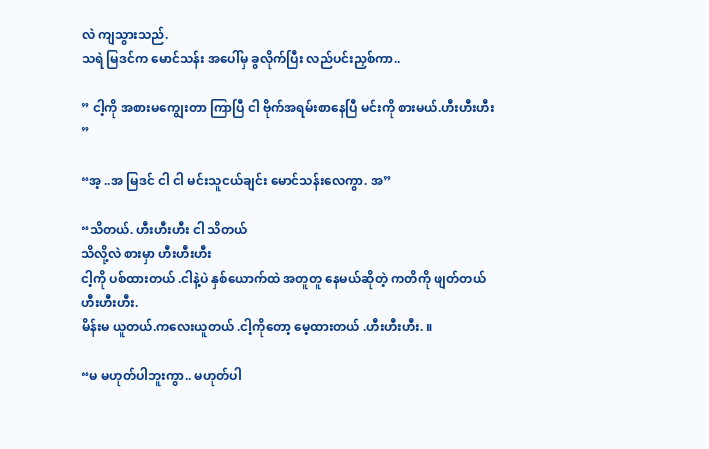လဲ ကျသွားသည်.
သရဲ မြဒင်က မောင်သန်း အပေါ်မှ ခွလိုက်ပြီး လည်ပင်းညှစ်ကာ..

” ငါ့ကို အစားမကျွေးတာ ကြာပြီ ငါ ဗိုက်အရမ်းစာနေပြီ မင်းကို စားမယ်.ဟီးဟီးဟီး ”

“အ့ ..အ မြဒင် ငါ ငါ မင်းသူငယ်ချင်း မောင်သန်းလေကွာ. အ”

“သိတယ်. ဟီးဟီးဟီး ငါ သိတယ်
သိလို့လဲ စားမှာ ဟီးဟီးဟီး
ငါ့ကို ပစ်ထားတယ် .ငါနဲ့ပဲ နှစ်ယောက်ထဲ အတူတူ နေမယ်ဆိုတဲ့ ကတိကို ဖျတ်တယ် ဟီးဟီးဟီး.
မိန်းမ ယူတယ်.ကလေးယူတယ် .ငါ့ကိုတော့ မေ့ထားတယ် .ဟီးဟီးဟီး. ။

“မ မဟုတ်ပါဘူးကွာ.. မဟုတ်ပါ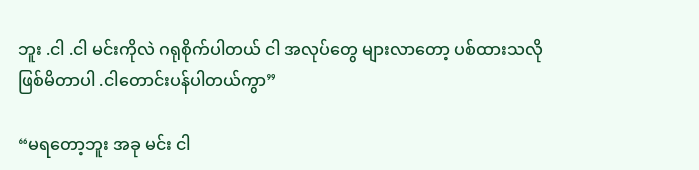ဘူး .ငါ .ငါ မင်းကိုလဲ ဂရုစိုက်ပါတယ် ငါ အလုပ်တွေ များလာတော့ ပစ်ထားသလို ဖြစ်မိတာပါ .ငါတောင်းပန်ပါတယ်ကွာ”

“မရတော့ဘူး အခု မင်း ငါ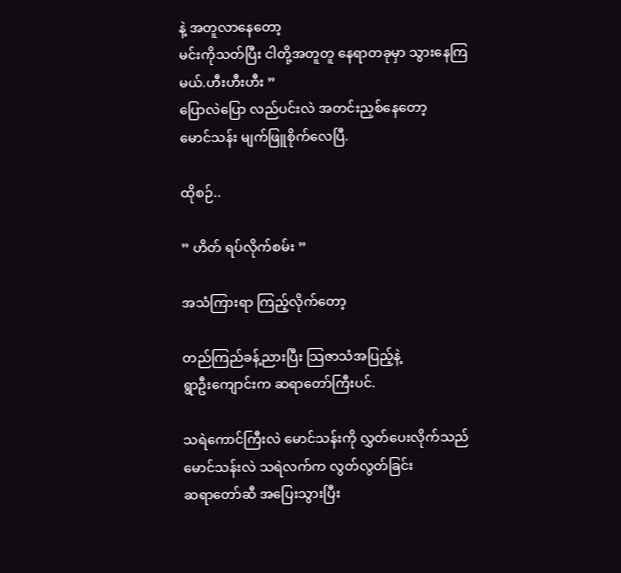နဲ့ အတူလာနေတော့
မင်းကိုသတ်ပြီး ငါတို့အတူတူ နေရာတခုမှာ သွားနေကြမယ်.ဟီးဟီးဟီး ”
ပြောလဲပြော လည်ပင်းလဲ အတင်းညှစ်နေတော့
မောင်သန်း မျက်ဖြူစိုက်လေပြီ.

ထိုစဉ်..

” ဟိတ် ရပ်လိုက်စမ်း ”

အသံကြားရာ ကြည့်လိုက်တော့

တည်ကြည်ခန့်ညားပြီး သြဇာသံအပြည့်နဲ့
ရွာဦးကျောင်းက ဆရာတော်ကြီးပင်.

သရဲကောင်ကြီးလဲ မောင်သန်းကို လွှတ်ပေးလိုက်သည်
မောင်သန်းလဲ သရဲလက်က လွတ်လွတ်ခြင်း
ဆရာတော်ဆီ အပြေးသွားပြီး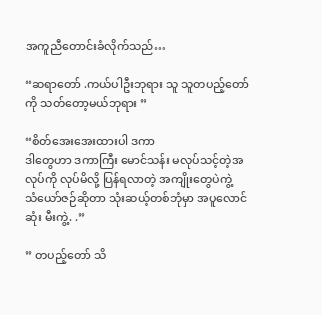အကူညီတောင်းခံလိုက်သည်…

“ဆရာတော် .ကယ်ပါဦးဘုရား သူ သူတပည့်တော်ကို သတ်တော့မယ်ဘုရား ”

“စိတ်အေးအေးထားပါ ဒကာ
ဒါတွေဟာ ဒကာကြီး မောင်သန်း မလုပ်သင့်တဲ့အလုပ်ကို လုပ်မိလို့ ပြန်ရလာတဲ့ အကျိုးတွေပဲကွဲ့
သံယော်ဇဉ်ဆိုတာ သုံးဆယ့်တစ်ဘုံမှာ အပူလောင်ဆုံး မီးကွဲ့. .”

” တပည့်တော် သိ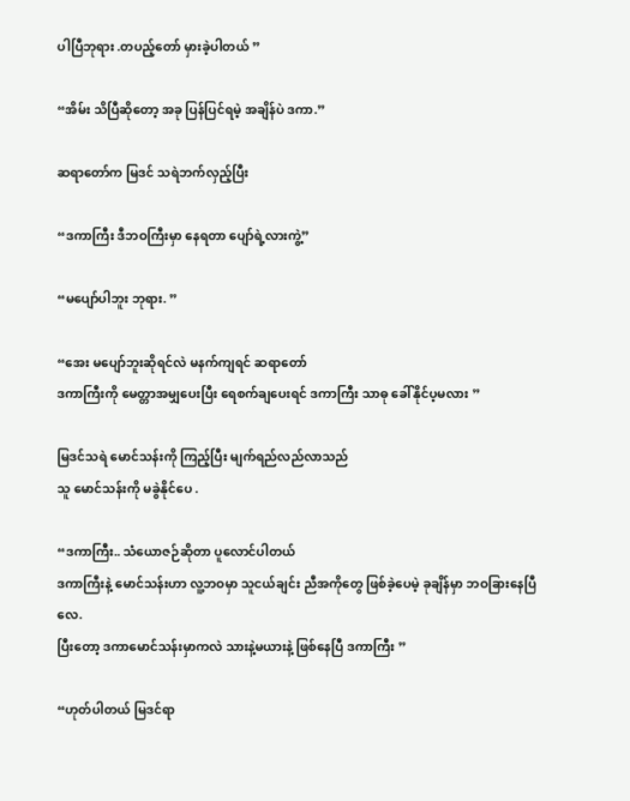ပါပြီဘုရား .တပည့်တော် မှားခဲ့ပါတယ် ”

“အိမ်း သိပြီဆိုတော့ အခု ပြန်ပြင်ရမဲ့ အချိန်ပဲ ဒကာ.”

ဆရာတော်က မြဒင် သရဲဘက်လှည့်ပြီး

“ဒကာကြီး ဒီဘဝကြီးမှာ နေရတာ ပျော်ရဲ့လားကွဲ့”

“မပျော်ပါဘူး ဘုရား. ”

“အေး မပျော်ဘူးဆိုရင်လဲ မနက်ကျရင် ဆရာတော်
ဒကာကြီးကို မေတ္တာအမျှပေးပြီး ရေစက်ချပေးရင် ဒကာကြီး သာဓု ခေါ်နိုင်ပ့မလား ”

မြဒင်သရဲ မောင်သန်းကို ကြည့်ပြီး မျက်ရည်လည်လာသည်
သူ မောင်သန်းကို မခွဲနိုင်ပေ .

“ဒကာကြီး.. သံယောဇဉ်ဆိုတာ ပူလောင်ပါတယ်
ဒကာကြီးနဲ့ မောင်သန်းဟာ လူ့ဘဝမှာ သူငယ်ချင်း ညီအကိုတွေ ဖြစ်ခဲ့ပေမဲ့ ခုချိန်မှာ ဘဝခြားနေပြီလေ.
ပြီးတော့ ဒကာမောင်သန်းမှာကလဲ သားနဲ့မယားနဲ့ ဖြစ်နေပြီ ဒကာကြီး ”

“ဟုတ်ပါတယ် မြဒင်ရာ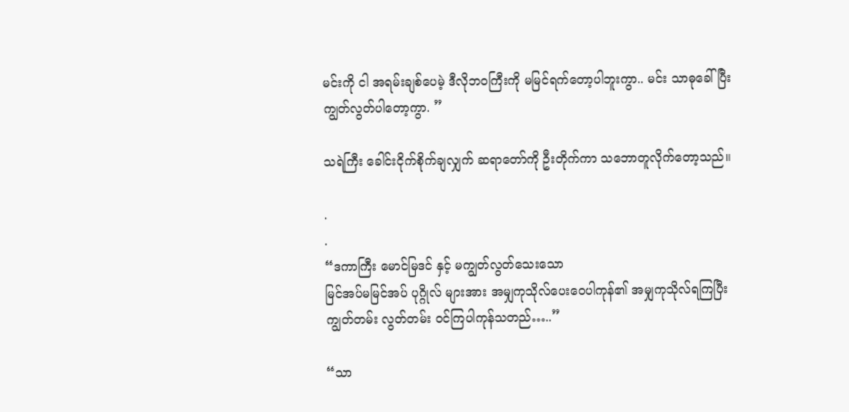မင်းကို ငါ အရမ်းချစ်ပေမဲ့ ဒီလိုဘဝကြီးကို မမြင်ရက်တော့ပါဘူးကွာ.. မင်း သာဓုခေါ်ပြီး ကျွတ်လွတ်ပါတော့ကွာ. ”

သရဲကြီး ခေါင်းငိုက်စိုက်ချလျှက် ဆရာတော်ကို ဦးတိုက်ကာ သဘောတူလိုက်တော့သည်။

.
.
“ဒကာကြီး မောင်မြဒင် နှင့် မကျွတ်လွတ်သေးသော
မြင်အပ်မမြင်အပ် ပုဂ္ဂိုလ် များအား အမျှကုသိုလ်ပေးဝေပါကုန်၏ အမျှကုသိုလ်ရကြပြီး ကျွတ်တမ်း လွတ်တမ်း ဝင်ကြပါကုန်သတည်…..”

“သာ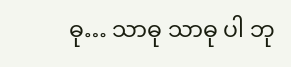ဓု… သာဓု သာဓု ပါ ဘု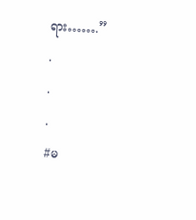ရား…….”
.
.
.
#မ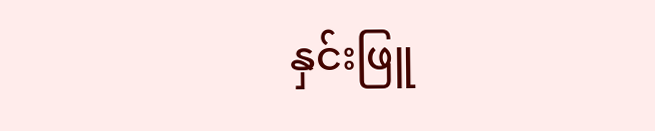နှင်းဖြူ